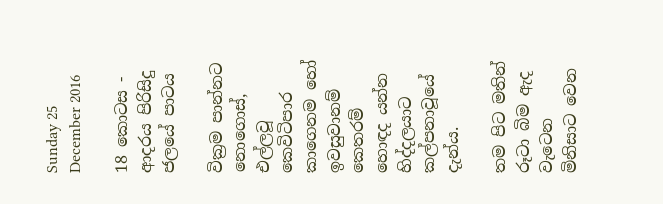Sunday 25 December 2016

18 කොටස - ආදරය පිරිසිදු ජලයේ පාටය

වික්‍රම පාන්නට නොගොස්‌, එල්ලවූ කෙවිටිපාර කාගෙනම හෝ ඉවසුවානම් කෙතරම් හොඳද යන්න හිද්දලයාට කල්පනාවූයේ දැන්ය.

තම පිට මතින් රූටා බිම ඇද වැටෙන මිනිසාට වෙන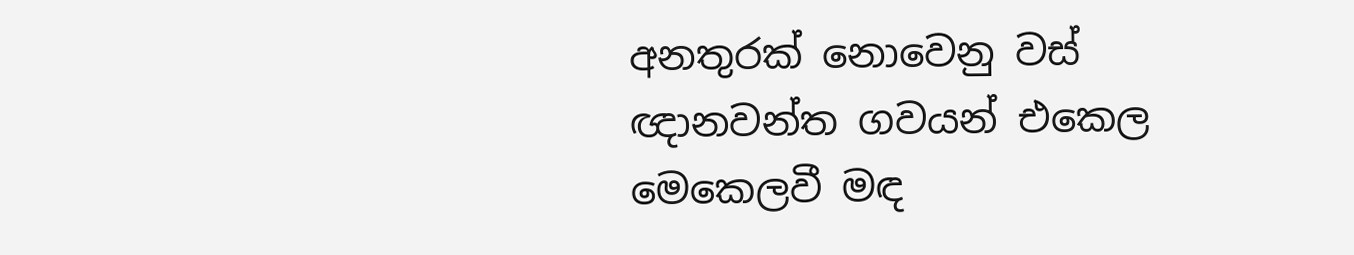අනතුරක්‌ නොවෙනු වස්‌ ඥානවන්ත ගවයන් එකෙල මෙකෙලවී මඳ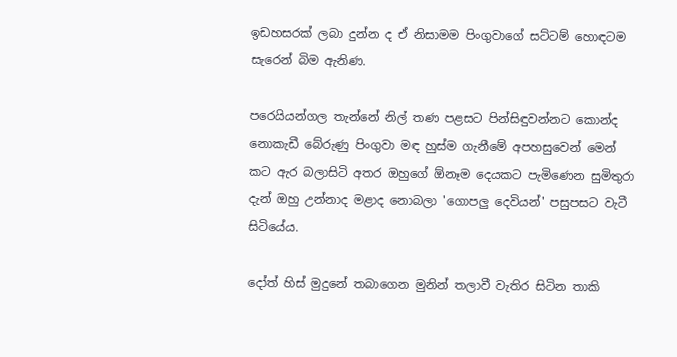ඉඩහසරක්‌ ලබා දුන්න ද ඒ නිසාමම පිංගුවාගේ සට්‌ටම් හොඳටම සැරෙන් බිම ඇනිණ.

පරෙයියන්ගල තැන්නේ නිල් තණ පළසට පින්සිඳුවන්නට කොන්ද නොකැඩී බේරුණු පිංගුවා මඳ හුස්‌ම ගැනීමේ අපහසුවෙන් මෙන් කට ඇර බලාසිටි අතර ඔහුගේ ඕනෑම දෙයකට පැමිණෙන සුමිතුරා දැන් ඔහු උන්නාද මළාද නොබලා 'ගොපලු දෙවියන්' පසුපසට වැටී සිටියේය.

දෝත් හිස්‌ මුදුනේ තබාගෙන මුනින් තලාවී වැතිර සිටින තාකි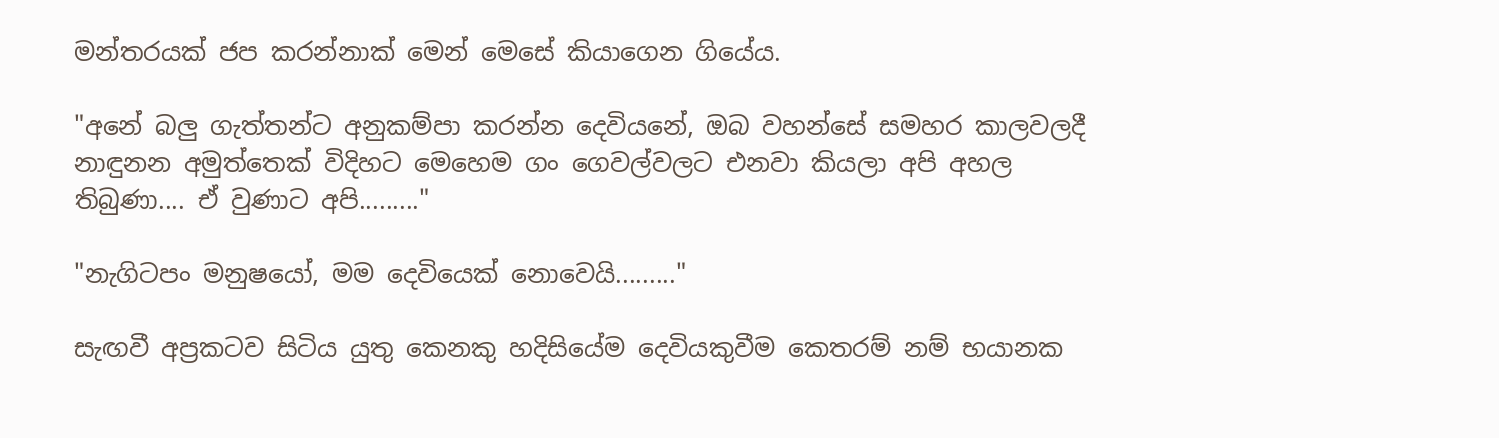මන්තරයක්‌ ජප කරන්නාක්‌ මෙන් මෙසේ කියාගෙන ගියේය.

"අනේ බලු ගැත්තන්ට අනුකම්පා කරන්න දෙවියනේ, ඔබ වහන්සේ සමහර කාලවලදී නාඳුනන අමුත්තෙක්‌ විදිහට මෙහෙම ගං ගෙවල්වලට එනවා කියලා අපි අහල තිබුණා.... ඒ වුණාට අපි........."

"නැගිටපං මනුෂයෝ, මම දෙවියෙක්‌ නොවෙයි........."

සැඟවී අප්‍රකටව සිටිය යුතු කෙනකු හදිසියේම දෙවියකුවීම කෙතරම් නම් භයානක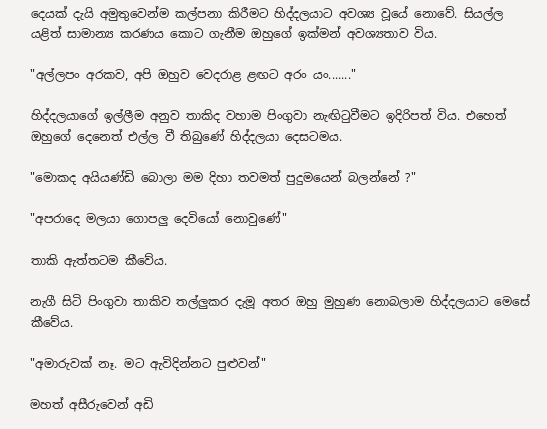දෙයක්‌ දැයි අමුතුවෙන්ම කල්පනා කිරීමට හිද්දලයාට අවශ්‍ය වූයේ නොවේ. සියල්ල යළිත් සාමාන්‍ය කරණය කොට ගැනීම ඔහුගේ ඉක්‌මන් අවශ්‍යතාව විය.

"අල්ලපං අරකව, අපි ඔහුව වෙදරාළ ළඟට අරං යං......."

හිද්දලයාගේ ඉල්ලීම අනුව තාකිද වහාම පිංගුවා නැඟිටුවීමට ඉදිරිපත් විය. එහෙත් ඔහුගේ දෙනෙත් එල්ල වී තිබුණේ හිද්දලයා දෙසටමය.

"මොකද අයියණ්‌ඩි බොලා මම දිහා තවමත් පුදුමයෙන් බලන්නේ ?"

"අපරාදෙ මලයා ගොපලු දෙවියෝ නොවුණේ"

තාකි ඇත්තටම කීවේය.

නැගී සිටි පිංගුවා තාකිව තල්ලුකර දැමූ අතර ඔහු මුහුණ නොබලාම හිද්දලයාට මෙසේ කීවේය.

"අමාරුවක්‌ නෑ. මට ඇවිදින්නට පුළුවන්"

මහත් අසීරුවෙන් අඩි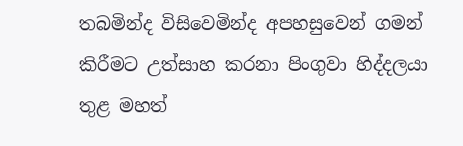තබමින්ද විසිවෙමින්ද අපහසුවෙන් ගමන් කිරීමට උත්සාහ කරනා පිංගුවා හිද්දලයා තුළ මහත්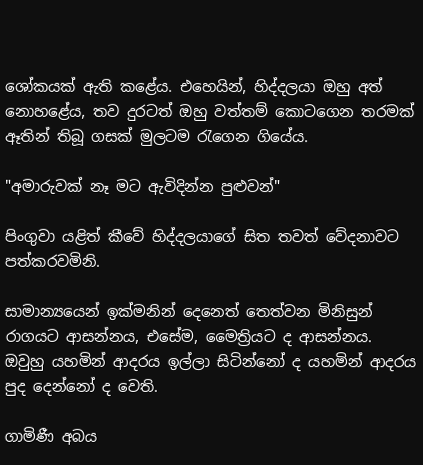ශෝකයක්‌ ඇති කළේය. එහෙයින්, හිද්දලයා ඔහු අත් නොහළේය, තව දුරටත් ඔහු වත්තම් කොටගෙන තරමක්‌ ඈතින් තිබූ ගසක්‌ මුලටම රැගෙන ගියේය.

"අමාරුවක්‌ නෑ මට ඇවිදින්න පුළුවන්"

පිංගුවා යළිත් කීවේ හිද්දලයාගේ සිත තවත් වේදනාවට පත්කරවමිනි.

සාමාන්‍යයෙන් ඉක්‌මනින් දෙනෙත් තෙත්වන මිනිසුන් රාගයට ආසන්නය, එසේම, මෛත්‍රියට ද ආසන්නය. ඔවුහු යහමින් ආදරය ඉල්ලා සිටින්නෝ ද යහමින් ආදරය පුද දෙන්නෝ ද වෙති.

ගාමිණී අබය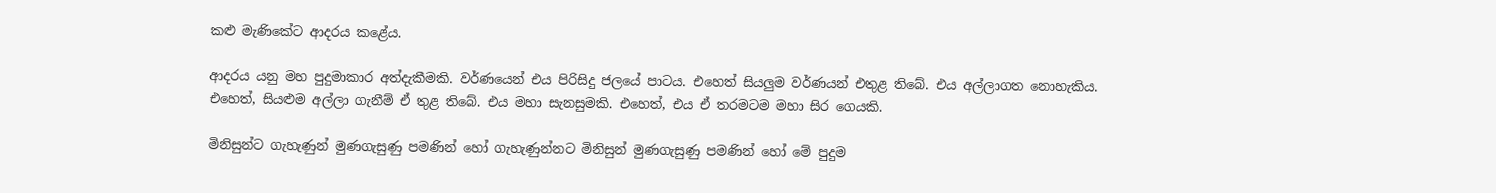කළු මැණිකේට ආදරය කළේය.

ආදරය යනු මහ පුදුමාකාර අත්දැකීමකි. වර්ණයෙන් එය පිරිසිදු ජලයේ පාටය. එහෙත් සියලුම වර්ණයන් එතුළ තිබේ. එය අල්ලාගත නොහැකිය. එහෙත්, සියළුම අල්ලා ගැනීම් ඒ තුළ තිබේ. එය මහා සැනසුමකි. එහෙත්, එය ඒ තරමටම මහා සිර ගෙයකි.

මිනිසුන්ට ගැහැණුන් මුණගැසුණු පමණින් හෝ ගැහැණුන්නට මිනිසුන් මුණගැසුණු පමණින් හෝ මේ පුදුම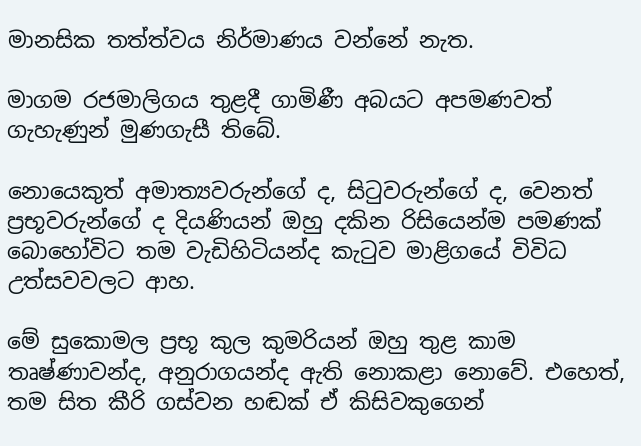මානසික තත්ත්වය නිර්මාණය වන්නේ නැත.

මාගම රජමාලිගය තුළදී ගාමිණී අබයට අපමණවත් ගැහැණුන් මුණගැසී තිබේ.

නොයෙකුත් අමාත්‍යවරුන්ගේ ද, සිටුවරුන්ගේ ද, වෙනත් ප්‍රභූවරුන්ගේ ද දියණියන් ඔහු දකින රිසියෙන්ම පමණක්‌ බොහෝවිට තම වැඩිහිටියන්ද කැටුව මාළිගයේ විවිධ උත්සවවලට ආහ.

මේ සුකොමල ප්‍රභූ කුල කුමරියන් ඔහු තුළ කාම තෘෂ්ණාවන්ද, අනුරාගයන්ද ඇති නොකළා නොවේ. එහෙත්, තම සිත කීරි ගස්‌වන හඬක්‌ ඒ කිසිවකුගෙන්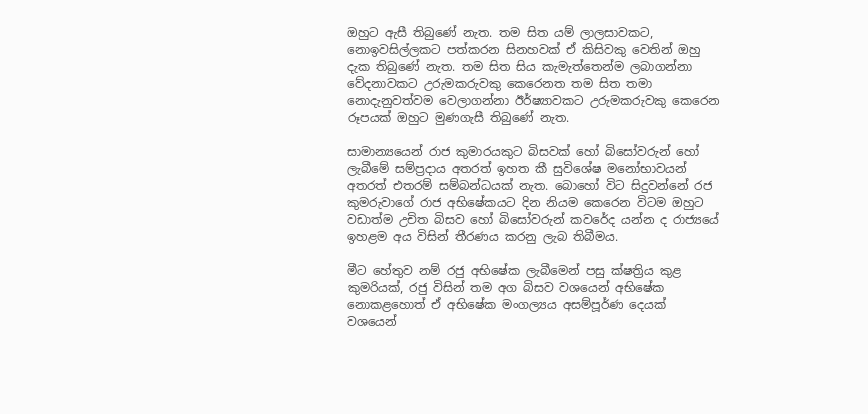ඔහුට ඇසී තිබුණේ නැත. තම සිත යම් ලාලසාවකට, නොඉවසිල්ලකට පත්කරන සිනහවක්‌ ඒ කිසිවකු වෙතින් ඔහු දැක තිබුණේ නැත. තම සිත සිය කැමැත්තෙන්ම ලබාගන්නා වේදනාවකට උරුමකරුවකු කෙරෙනත තම සිත තමා නොදැනුවත්වම වෙලාගන්නා ඊර්ෂ්‍යාවකට උරුමකරුවකු කෙරෙන රූපයක්‌ ඔහුට මුණගැසී තිබුණේ නැත.

සාමාන්‍යයෙන් රාජ කුමාරයකුට බිසවක්‌ හෝ බිසෝවරුන් හෝ ලැබීමේ සම්ප්‍රදාය අතරත් ඉහත කී සුවිශේෂ මනෝභාවයන් අතරත් එතරම් සම්බන්ධයක්‌ නැත. බොහෝ විට සිදුවන්නේ රජ කුමරුවාගේ රාජ අභිෂේකයට දින නියම කෙරෙන විටම ඔහුට වඩාත්ම උචිත බිසව හෝ බිසෝවරුන් කවරේද යන්න ද රාජ්‍යයේ ඉහළම අය විසින් තීරණය කරනු ලැබ තිබීමය.

මීට හේතුව නම් රජු අභිෂේක ලැබීමෙන් පසු ක්‌ෂත්‍රිය කුළ කුමරියක්‌, රජු විසින් තම අග බිසව වශයෙන් අභිෂේක නොකළහොත් ඒ අභිෂේක මංගල්‍යය අසම්පූර්ණ දෙයක්‌ වශයෙන්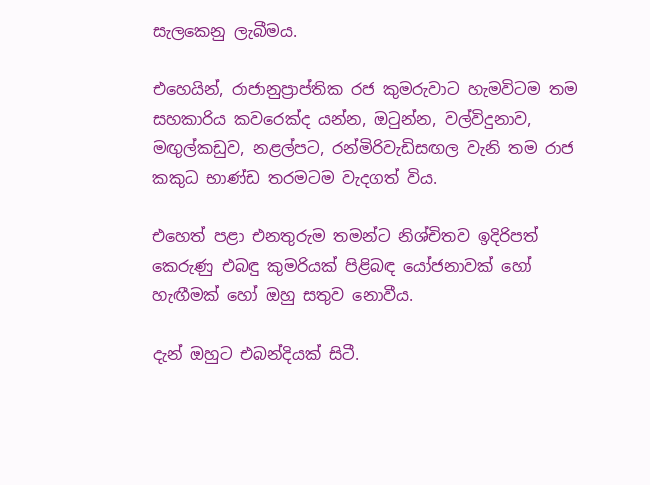සැලකෙනු ලැබීමය.

එහෙයින්, රාජානුප්‍රාප්තික රජ කුමරුවාට හැමවිටම තම සහකාරිය කවරෙක්‌ද යන්න, ඔටුන්න, වල්විදුනාව, මඟුල්කඩුව, නළල්පට, රන්මිරිවැඩිසඟල වැනි තම රාජ කකුධ භාණ්‌ඩ තරමටම වැදගත් විය.

එහෙත් පළා එනතුරුම තමන්ට නිශ්චිතව ඉදිරිපත් කෙරුණු එබඳු කුමරියක්‌ පිළිබඳ යෝජනාවක්‌ හෝ හැඟීමක්‌ හෝ ඔහු සතුව නොවීය.

දැන් ඔහුට එබන්දියක්‌ සිටී.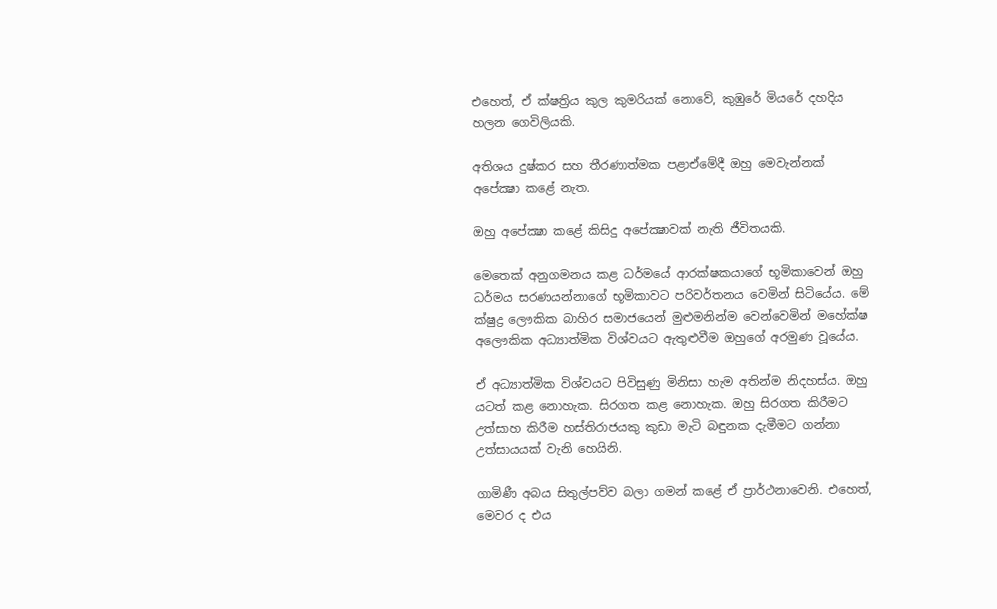එහෙත්, ඒ ක්‌ෂත්‍රිය කුල කුමරියක්‌ නොවේ, කුඹුරේ මියරේ දහදිය හලන ගෙවිලියකි.

අතිශය දුෂ්කර සහ තීරණාත්මක පළාඒමේදී ඔහු මෙවැන්නක්‌ අපේක්‍ෂා කළේ නැත.

ඔහු අපේක්‍ෂා කළේ කිසිදු අපේක්‍ෂාවක්‌ නැති ජීවිතයකි.

මෙතෙක්‌ අනුගමනය කළ ධර්මයේ ආරක්‌ෂකයාගේ භූමිකාවෙන් ඔහු ධර්මය සරණයන්නාගේ භූමිකාවට පරිවර්තනය වෙමින් සිටියේය. මේ ක්‌ෂුද්‍ර ලෞකික බාහිර සමාජයෙන් මුළුමනින්ම වෙන්වෙමින් මහේක්‌ෂ අලෞකික අධ්‍යාත්මික විශ්වයට ඇතුළුවීම ඔහුගේ අරමුණ වූයේය.

ඒ අධ්‍යාත්මික විශ්වයට පිවිසුණු මිනිසා හැම අතින්ම නිදහස්‌ය. ඔහු යටත් කළ නොහැක. සිරගත කළ නොහැක. ඔහු සිරගත කිරීමට උත්සාහ කිරීම හස්‌තිරාජයකු කුඩා මැටි බඳුනක දැමීමට ගන්නා උත්සායයක්‌ වැනි හෙයිනි.

ගාමිණී අබය සිතුල්පව්ව බලා ගමන් කළේ ඒ ප්‍රාර්ථනාවෙනි. එහෙත්, මෙවර ද එය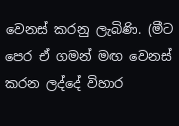වෙනස්‌ කරනු ලැබිණි. (මීට පෙර ඒ ගමන් මඟ වෙනස්‌ කරන ලද්දේ විහාර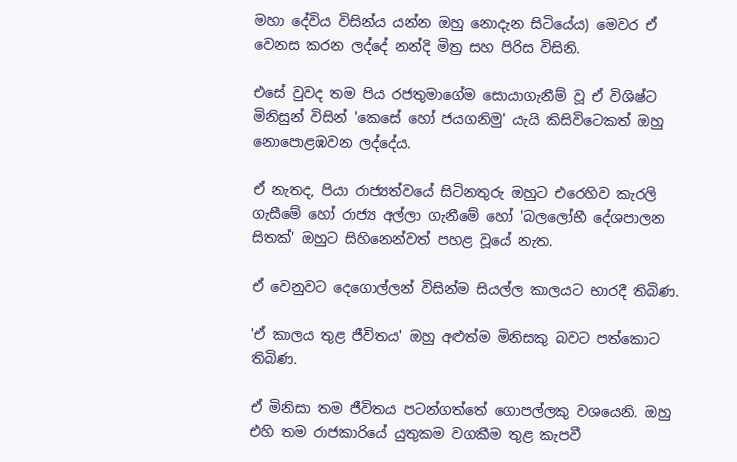මහා දේවිය විසින්ය යන්න ඔහු නොදැන සිටියේය) මෙවර ඒ වෙනස කරන ලද්දේ නන්දි මිත්‍ර සහ පිරිස විසිනි.

එසේ වුවද තම පිය රජතුමාගේම සොයාගැනීම් වූ ඒ විශිෂ්ට මිනිසුන් විසින් 'කෙසේ හෝ ජයගනිමු' යැයි කිසිවිටෙකත් ඔහු නොපොළඹවන ලද්දේය.

ඒ නැතද, පියා රාජ්‍යත්වයේ සිටිනතුරු ඔහුට එරෙහිව කැරලි ගැසීමේ හෝ රාජ්‍ය අල්ලා ගැනීමේ හෝ 'බලලෝභී දේශපාලන සිතක්‌' ඔහුට සිහිනෙන්වත් පහළ වූයේ නැත.

ඒ වෙනුවට දෙගොල්ලන් විසින්ම සියල්ල කාලයට භාරදී තිබිණ.

'ඒ කාලය තුළ ජීවිතය' ඔහු අළුත්ම මිනිසකු බවට පත්කොට තිබිණ.

ඒ මිනිසා තම ජීවිතය පටන්ගත්තේ ගොපල්ලකු වශයෙනි. ඔහු එහි තම රාජකාරියේ යුතුකම වගකීම තුළ කැපවී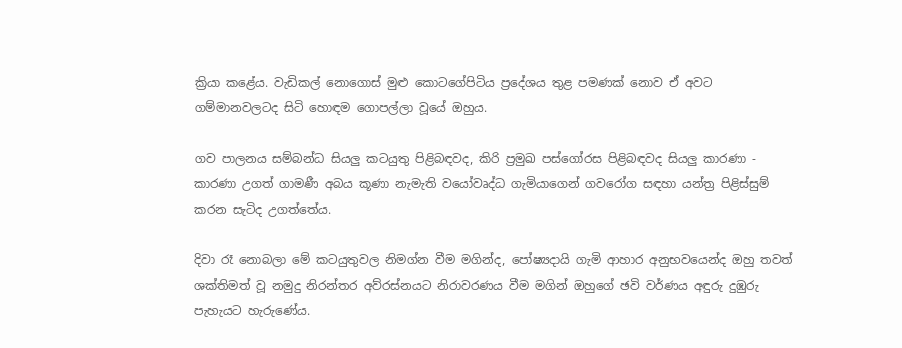ක්‍රියා කළේය. වැඩිකල් නොගොස්‌ මුළු කොටගේපිටිය ප්‍රදේශය තුළ පමණක්‌ නොව ඒ අවට ගම්මානවලටද සිටි හොඳම ගොපල්ලා වූයේ ඔහුය.

ගව පාලනය සම්බන්ධ සියලු කටයුතු පිළිබඳවද, කිරි ප්‍රමුඛ පස්‌ගෝරස පිළිබඳවද සියලු කාරණා - කාරණා උගත් ගාමණී අබය කූණා නැමැති වයෝවෘද්ධ ගැමියාගෙන් ගවරෝග සඳහා යන්ත්‍ර පිළිස්‌සුම් කරන සැටිද උගත්තේය.

දිවා රෑ නොබලා මේ කටයුතුවල නිමග්න වීම මගින්ද, පෝෂ්‍යදායි ගැමි ආහාර අනුභවයෙන්ද ඔහු තවත් ශක්‌තිමත් වූ නමුදු නිරන්තර අව්රස්‌නයට නිරාවරණය වීම මගින් ඔහුගේ ඡවි වර්ණය අඳුරු දුඹුරු පැහැයට හැරුණේය.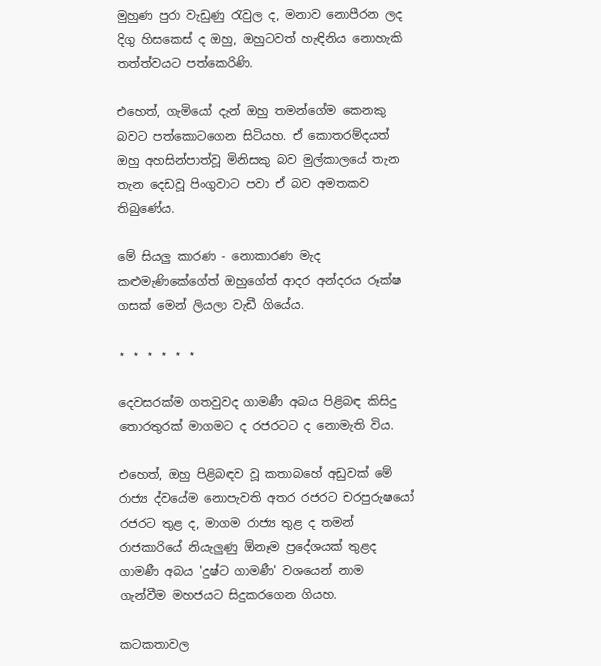මුහුණ පුරා වැඩුණු රැවුල ද, මනාව නොපීරන ලද දිගු හිසකෙස්‌ ද ඔහු, ඔහුටවත් හැඳිනිය නොහැකි තත්ත්වයට පත්කෙරිණි.

එහෙත්, ගැමියෝ දැන් ඔහු තමන්ගේම කෙනකු බවට පත්කොටගෙන සිටියහ. ඒ කොතරම්දයත් ඔහු අහසින්පාත්වූ මිනිසකු බව මුල්කාලයේ තැන තැන දෙඩවූ පිංගුවාට පවා ඒ බව අමතකව තිබුණේය.

මේ සියලු කාරණ - නොකාරණ මැද කළුමැණිකේගේත් ඔහුගේත් ආදර අන්දරය රූක්‌ෂ ගසක්‌ මෙන් ලියලා වැඩී ගියේය.

⋆ ⋆ ⋆ ⋆ ⋆ ⋆

දෙවසරක්‌ම ගතවුවද ගාමණී අබය පිළිබඳ කිසිදු තොරතුරක්‌ මාගමට ද රජරටට ද නොමැති විය.

එහෙත්, ඔහු පිළිබඳව වූ කතාබහේ අඩුවක්‌ මේ රාජ්‍ය ද්වයේම නොපැවති අතර රජරට චරපුරුෂයෝ රජරට තුළ ද, මාගම රාජ්‍ය තුළ ද තමන් රාජකාරියේ නියැලුණු ඕනෑම ප්‍රදේශයක්‌ තුළද ගාමණී අබය 'දුෂ්ට ගාමණී' වශයෙන් නාම ගැන්වීම මහජයට සිදුකරගෙන ගියහ.

කටකතාවල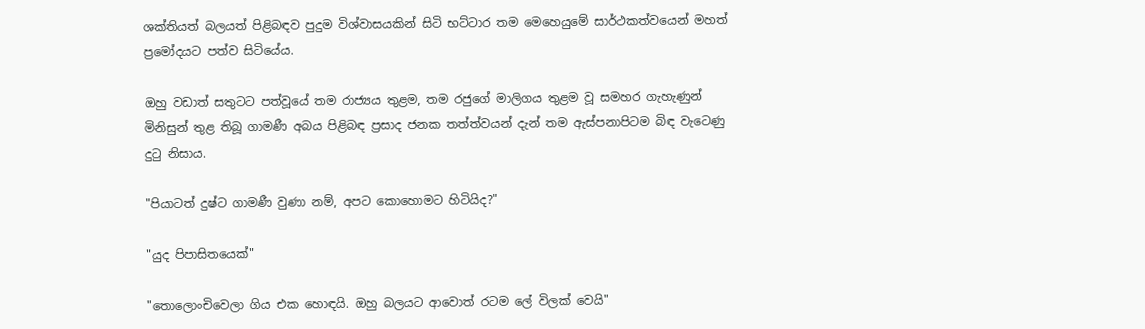ශක්‌තියත් බලයත් පිළිබඳව පුදුම විශ්වාසයකින් සිටි භට්‌ටාර තම මෙහෙයුමේ සාර්ථකත්වයෙන් මහත් ප්‍රමෝදයට පත්ව සිටියේය.

ඔහු වඩාත් සතුටට පත්වූයේ තම රාජ්‍යය තුළම, තම රජුගේ මාලිගය තුළම වූ සමහර ගැහැණුන් මිනිසුන් තුළ තිබූ ගාමණී අබය පිළිබඳ ප්‍රසාද ජනක තත්ත්වයන් දැන් තම ඇස්‌පනාපිටම බිඳ වැටෙණු දුටු නිසාය.

"පියාටත් දුෂ්ට ගාමණී වුණා නම්, අපට කොහොමට හිටියිද?"

"යුද පිපාසිතයෙක්‌"

"තොලොංචිවෙලා ගිය එක හොඳයි. ඔහු බලයට ආවොත් රටම ලේ විලක්‌ වෙයි"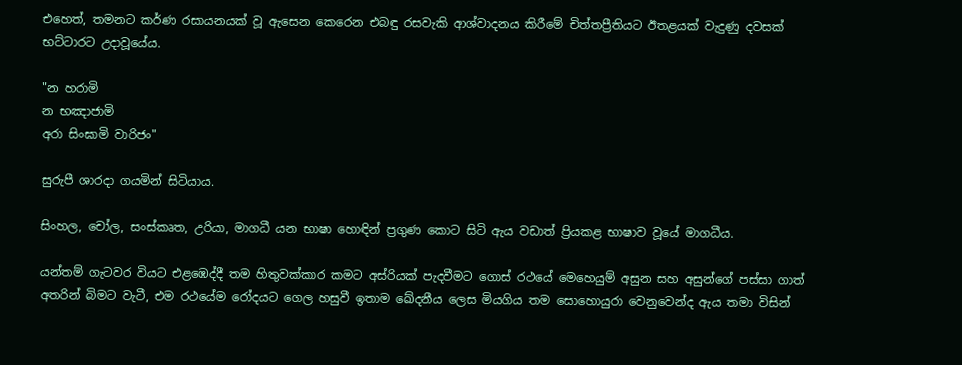එහෙත්, තමනට කර්ණ රසායනයක්‌ වූ ඇසෙන කෙරෙන එබඳු රසවැකි ආශ්වාදනය කිරීමේ චිත්තප්‍රීතියට ඊතළයක්‌ වැදුණු දවසක්‌ භට්‌ටාරට උදාවූයේය.

"න හරාමි
න භඤාජාමි
අරා සිංඝාමි වාරිජං"

සුරුපී ශාරදා ගයමින් සිටියාය.

සිංහල, චෝල, සංස්‌කෘත, උරියා, මාගධී යන භාෂා හොඳින් ප්‍රගුණ කොට සිටි ඇය වඩාත් ප්‍රියකළ භාෂාව වූයේ මාගධීය.

යන්තම් ගැටවර වියට එළඹෙද්දී තම හිතුවක්‌කාර කමට අස්‌රියක්‌ පැදවීමට ගොස්‌ රථයේ මෙහෙයුම් අසුන සහ අසුන්ගේ පස්‌සා ගාත් අතරින් බිමට වැටී, එම රථයේම රෝදයට ගෙල හසුවී ඉතාම ඛේදනීය ලෙස මියගිය තම සොහොයුරා වෙනුවෙන්ද ඇය තමා විසින්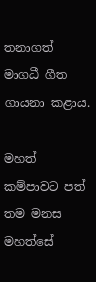තනාගත් මාගධී ගීත ගායනා කළාය.

මහත් කම්පාවට පත් තම මනස මහත්සේ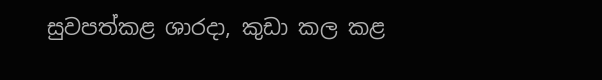සුවපත්කළ ශාරදා, කුඩා කල කළ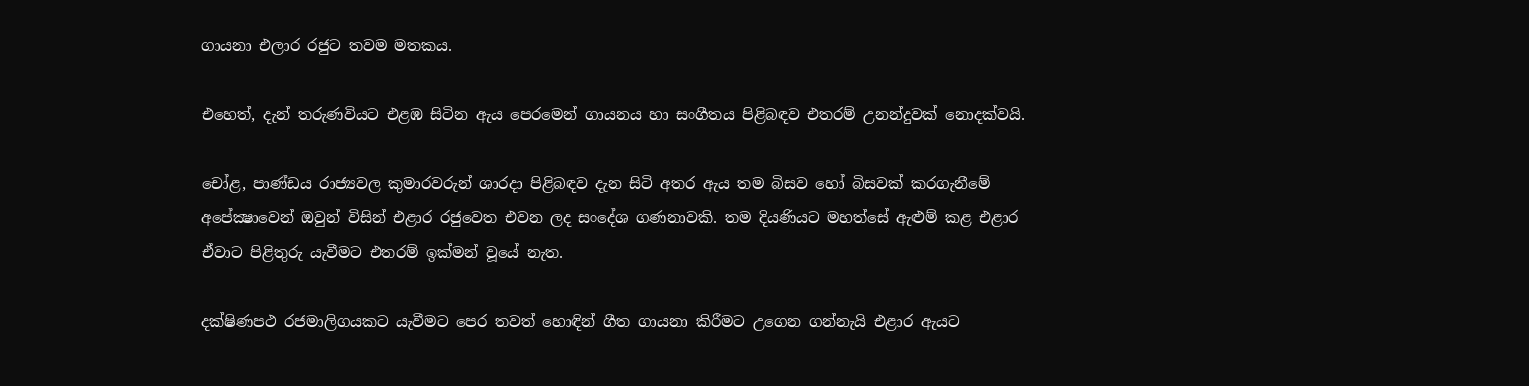ගායනා එලාර රජුට තවම මතකය.

එහෙත්, දැන් තරුණවියට එළඹ සිටින ඇය පෙරමෙන් ගායනය හා සංගීතය පිළිබඳව එතරම් උනන්දුවක්‌ නොදක්‌වයි.

චෝළ, පාණ්‌ඩය රාජ්‍යවල කුමාරවරුන් ශාරදා පිළිබඳව දැන සිටි අතර ඇය තම බිසව හෝ බිසවක්‌ කරගැනීමේ අපේක්‍ෂාවෙන් ඔවුන් විසින් එළාර රජුවෙත එවන ලද සංදේශ ගණනාවකි. තම දියණියට මහත්සේ ඇළුම් කළ එළාර ඒවාට පිළිතුරු යැවීමට එතරම් ඉක්‌මන් වූයේ නැත.

දක්‌ෂිණපථ රජමාලිගයකට යැවීමට පෙර තවත් හොඳින් ගීත ගායනා කිරීමට උගෙන ගන්නැයි එළාර ඇයට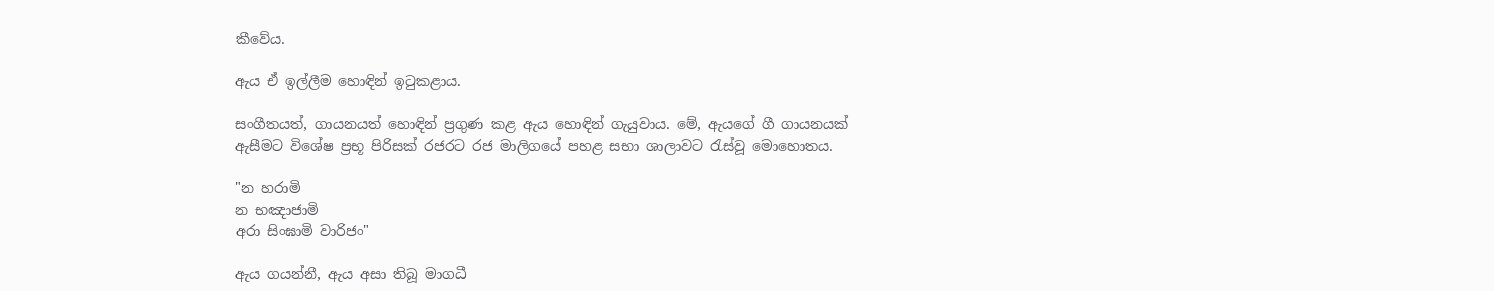කීවේය.

ඇය ඒ ඉල්ලීම හොඳින් ඉටුකළාය.

සංගීතයත්, ගායනයත් හොඳින් ප්‍රගුණ කළ ඇය හොඳින් ගැයුවාය. මේ, ඇයගේ ගී ගායනයක්‌ ඇසීමට විශේෂ ප්‍රභූ පිරිසක්‌ රජරට රජ මාලිගයේ පහළ සභා ශාලාවට රැස්‌වූ මොහොතය.

"න හරාමි
න භඤාජාමි
අරා සිංඝාමි වාරිජං"

ඇය ගයන්නී, ඇය අසා තිබූ මාගධී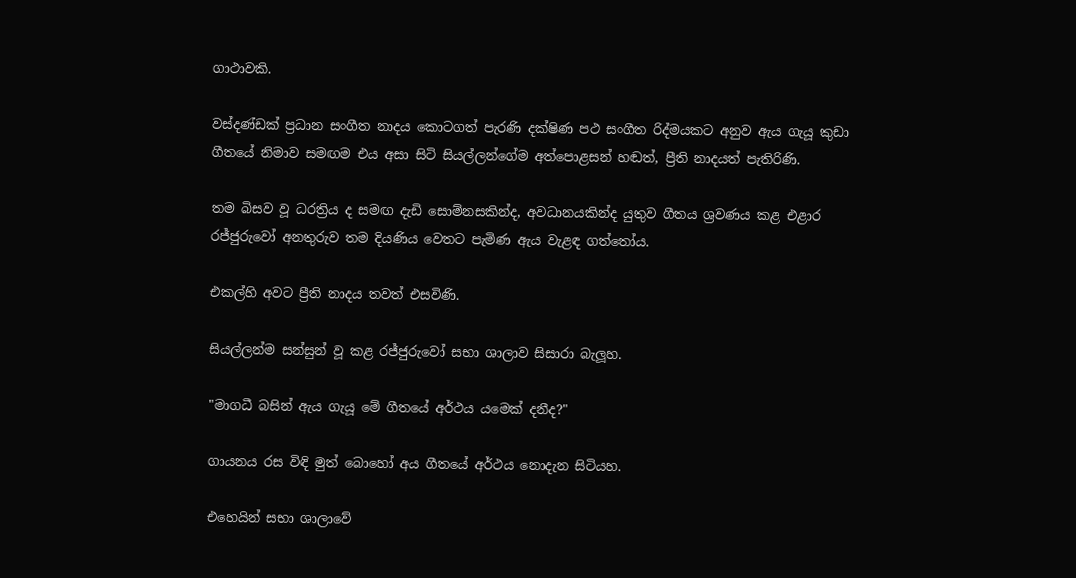ගාථාවකි.

වස්‌දණ්‌ඩක්‌ ප්‍රධාන සංගීත නාදය කොටගත් පැරණි දක්‌ෂිණ පථ සංගීත රිද්මයකට අනුව ඇය ගැයූ කුඩා ගීතයේ නිමාව සමඟම එය අසා සිටි සියල්ලන්ගේම අත්පොළසන් හඬත්, ප්‍රීති නාදයත් පැතිරිණි.

තම බිසව වූ ධරත්‍රිය ද සමඟ දැඩි සොම්නසකින්ද, අවධානයකින්ද යුතුව ගීතය ශ්‍රවණය කළ එළාර රජ්ජුරුවෝ අනතුරුව තම දියණිය වෙතට පැමිණ ඇය වැළඳ ගත්තෝය.

එකල්හි අවට ප්‍රීති නාදය තවත් එසවිණි.

සියල්ලන්ම සන්සුන් වූ කළ රජ්ජුරුවෝ සභා ශාලාව සිසාරා බැලූහ.

"මාගධී බසින් ඇය ගැයූ මේ ගීතයේ අර්ථය යමෙක්‌ දනීද?"

ගායනය රස විඳි මුත් බොහෝ අය ගීතයේ අර්ථය නොදැන සිටියහ.

එහෙයින් සභා ශාලාවේ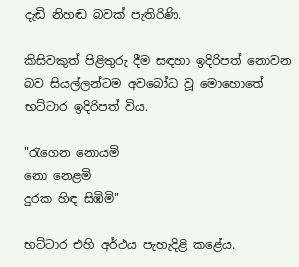දැඩි නිහඬ බවක්‌ පැතිරිණි.

කිසිවකුත් පිළිතුරු දීම සඳහා ඉදිරිපත් නොවන බව සියල්ලන්ටම අවබෝධ වූ මොහොතේ භට්‌ටාර ඉදිරිපත් විය.

"රැගෙන නොයමි
නො නෙළමි
දුරක හිඳ සිඹිමි"

භට්‌ටාර එහි අර්ථය පැහැදිළි කළේය.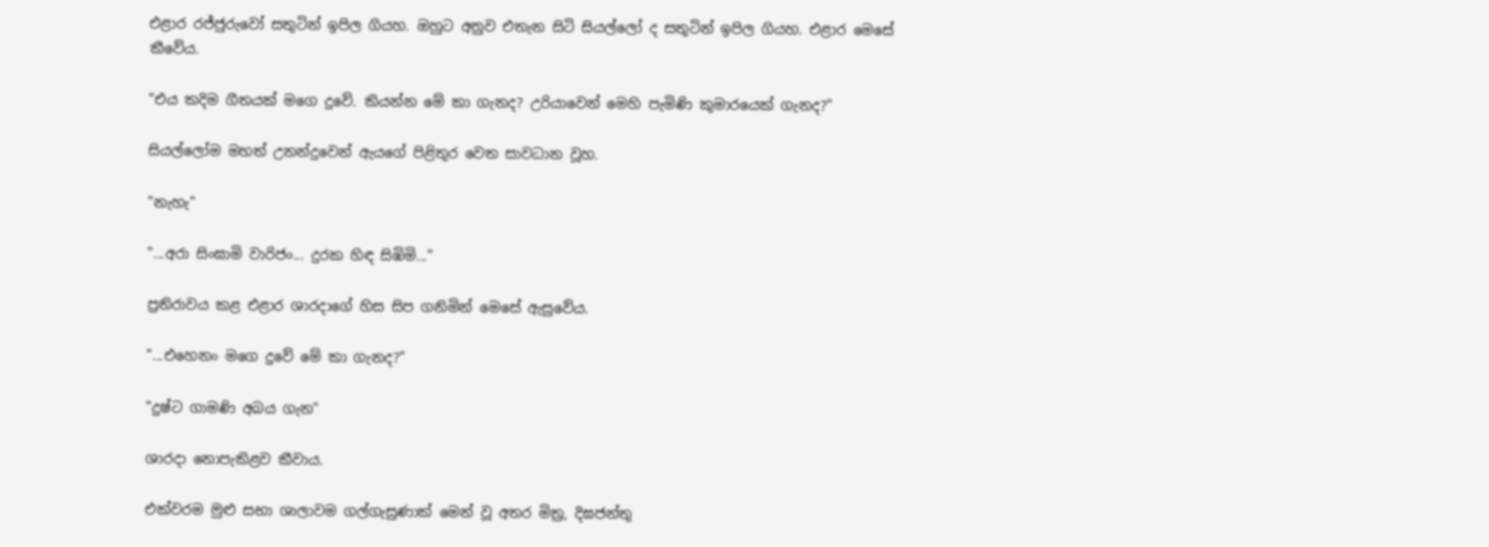එළාර රජ්ජුරුවෝ සතුටින් ඉපිල ගියහ. ඔහුට අනුව එතැන සිටි සියල්ලෝ ද සතුටින් ඉපිල ගියහ. එළාර මෙසේ කීවේය.

"එය කදිම ගීතයක්‌ මගෙ දුවේ. කියන්න මේ කා ගැනද? උරියාවෙන් මෙහි පැමිණි කුමාරයෙක්‌ ගැනද?"

සියල්ලෝම මහත් උනන්දුවෙන් ඇයගේ පිළිතුර වෙත සාවධාන වූහ.

"නැහැ"

"...අරා සිංඝාමි වාරිජං... දුරක හිඳ සිඹිමි..."

ප්‍රතිරාවය කළ එළාර ශාරදාගේ හිස සිප ගනිමින් මෙසේ ඇසුවේය.

"...එහෙනං මගෙ දුවේ මේ කා ගැනද?"

"දුෂ්ට ගාමණි අබය ගැන"

ශාරදා නොපැකිළව කීවාය.

එක්‌වරම මුළු සභා ශාලාවම ගල්ගැසුණාක්‌ මෙන් වූ අතර මිත්‍ර, දිඝජන්තු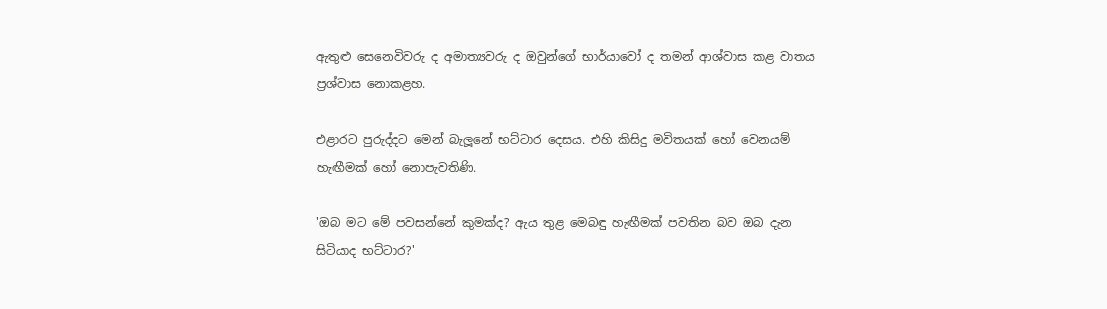ඇතුළු සෙනෙවිවරු ද අමාත්‍යවරු ද ඔවුන්ගේ භාර්යාවෝ ද තමන් ආශ්වාස කළ වාතය ප්‍රශ්වාස නොකළහ.

එළාරට පුරුද්දට මෙන් බැලූනේ භට්‌ටාර දෙසය. එහි කිසිදු මවිතයක්‌ හෝ වෙනයම් හැඟීමක්‌ හෝ නොපැවතිණි.

'ඔබ මට මේ පවසන්නේ කුමක්‌ද? ඇය තුළ මෙබඳු හැඟීමක්‌ පවතින බව ඔබ දැන සිටියාද භට්‌ටාර?'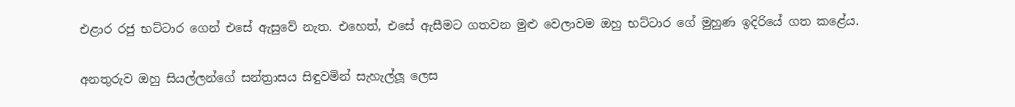එළාර රජු භට්‌ටාර ගෙන් එසේ ඇසුවේ නැත. එහෙත්, එසේ ඇසීමට ගතවන මුළු වෙලාවම ඔහු භට්‌ටාර ගේ මුහුණ ඉදිරියේ ගත කළේය.

අනතුරුව ඔහු සියල්ලන්ගේ සන්ත්‍රාසය සිඳුවමින් සැහැල්ලූ ලෙස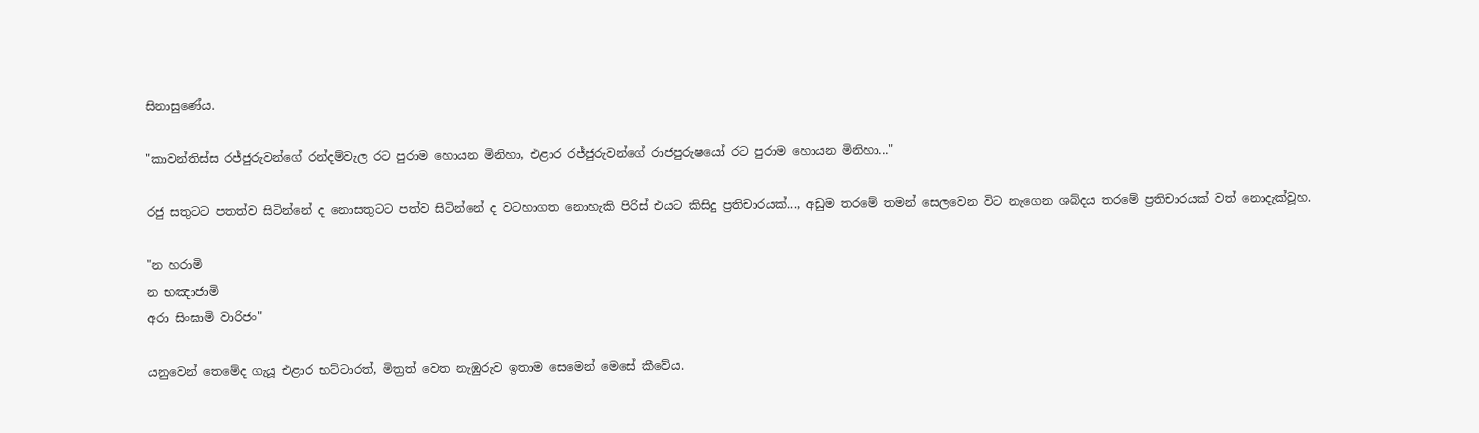සිනාසුණේය.

"කාවන්තිස්‌ස රජ්ජුරුවන්ගේ රන්දම්වැල රට පුරාම හොයන මිනිහා, එළාර රජ්ජුරුවන්ගේ රාජපුරුෂයෝ රට පුරාම හොයන මිනිහා..."

රජු සතුටට පතත්ව සිටින්නේ ද නොසතුටට පත්ව සිටින්නේ ද වටහාගත නොහැකි පිරිස්‌ එයට කිසිදු ප්‍රතිචාරයක්‌..., අඩුම තරමේ තමන් සෙලවෙන විට නැගෙන ශබ්දය තරමේ ප්‍රතිචාරයක්‌ වත් නොදැක්‌වූහ.

"න හරාමි
න භඤාජාමි
අරා සිංඝාමි වාරිජං"

යනුවෙන් තෙමේද ගැයූ එළාර භට්‌ටාරත්, මිත්‍රත් වෙත නැඹුරුව ඉතාම සෙමෙන් මෙසේ කීවේය.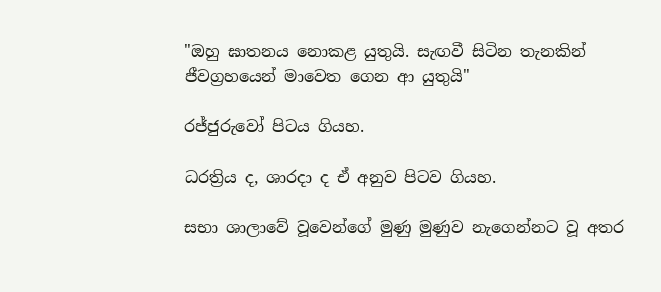"ඔහු ඝාතනය නොකළ යුතුයි. සැඟවී සිටින තැනකින් ජීවග්‍රහයෙන් මාවෙත ගෙන ආ යුතුයි"

රජ්ජුරුවෝ පිටය ගියහ.

ධරත්‍රිය ද, ශාරදා ද ඒ අනුව පිටව ගියහ.

සභා ශාලාවේ වූවෙන්ගේ මුණු මුණුව නැගෙන්නට වූ අතර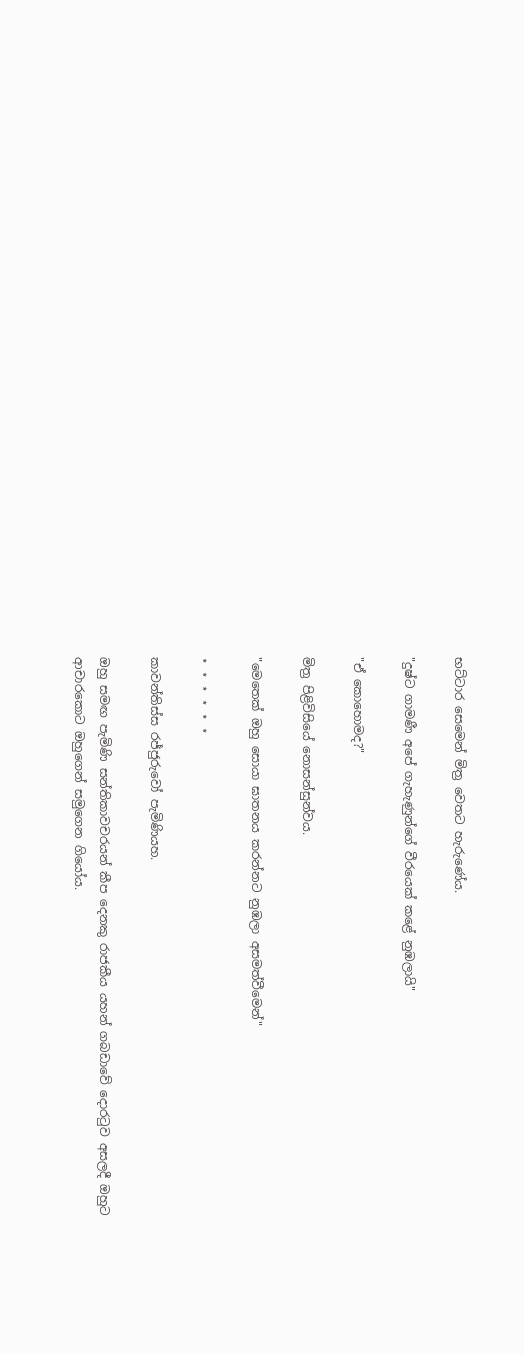භට්‌ටාර සෙමෙන් මිත්‍ර වෙතට හැරුණේය.

"දුෂ්ට ගාමණී අපේ ගැහැණුන්ගේ වීරයෙක්‌ කළේ නුඹලායි"

"ඒ කොහොමද?"

මිත්‍ර පිළිවිසියේ නොසන්සුන්වය.

"මෙතෙක්‌ ඔහු සොයා ඝාතනය කරන්නට නුඹලා අසමත්වීමෙන්"

⋆ ⋆ ⋆ ⋆ ⋆ ⋆

කාවන්තිස්‌ස රජ්ජුරුවෝ පැමිණියහ.

ඔහු සමඟ පැමිණි සන්තිකාවචරයන් කීප දෙනකු රාජකීය යහන් ගබඩාවේ දොරටුව අසලදී ඔහුට ආචාරකොට ඔහුගෙන් සමුගෙන ගියෝය.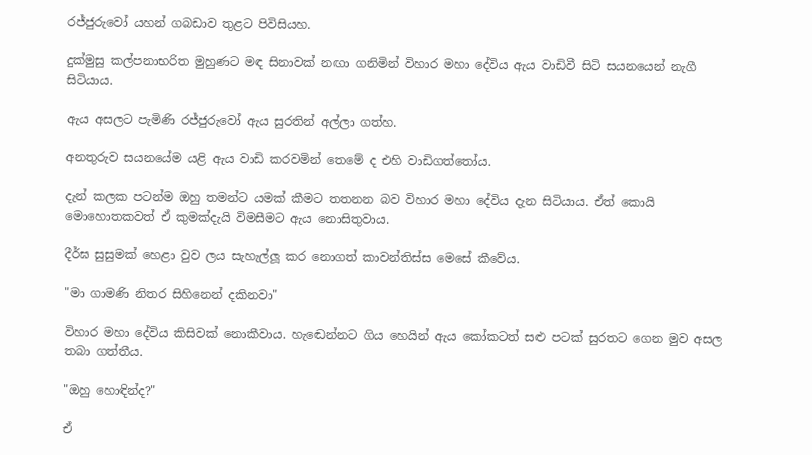රජ්ජුරුවෝ යහන් ගබඩාව තුළට පිවිසියහ.

දුක්‌මුසු කල්පනාභරිත මුහුණට මඳ සිනාවක්‌ නඟා ගනිමින් විහාර මහා දේවිය ඇය වාඩිවී සිටි සයනයෙන් නැගී සිටියාය.

ඇය අසලට පැමිණි රජ්ජුරුවෝ ඇය සුරතින් අල්ලා ගත්හ.

අනතුරුව සයනයේම යළි ඇය වාඩි කරවමින් තෙමේ ද එහි වාඩිගත්තෝය.

දැන් කලක පටන්ම ඔහු තමන්ට යමක්‌ කීමට තතනන බව විහාර මහා දේවිය දැන සිටියාය. ඒත් කොයි මොහොතකවත් ඒ කුමක්‌දැයි විමසීමට ඇය නොසිතුවාය.

දීර්ඝ සුසුමක්‌ හෙළා වුව ලය සැහැල්ලූ කර නොගත් කාවන්තිස්‌ස මෙසේ කීවේය.

"මා ගාමණි නිතර සිහිනෙන් දකිනවා"

විහාර මහා දේවිය කිසිවක්‌ නොකීවාය. හැඬෙන්නට ගිය හෙයින් ඇය කෝකටත් සළු පටක්‌ සුරතට ගෙන මුව අසල තබා ගත්තීය.

"ඔහු හොඳින්ද?"

ඒ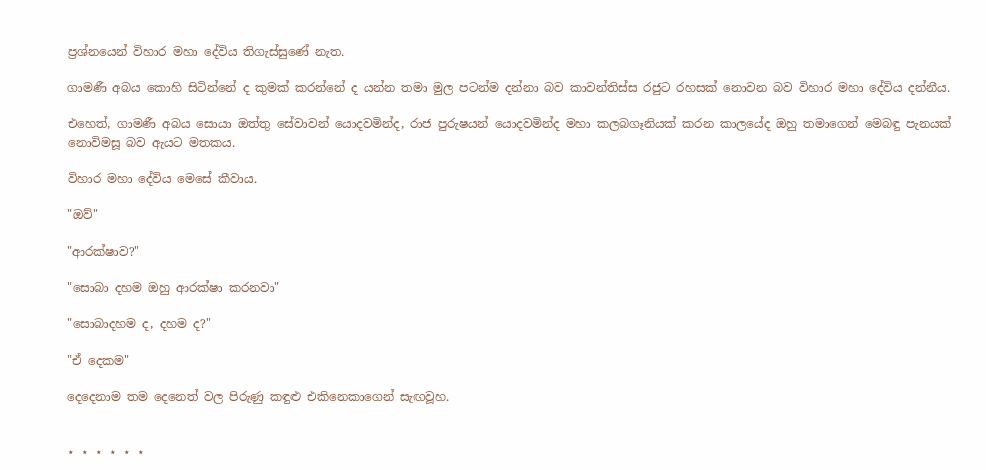ප්‍රශ්නයෙන් විහාර මහා දේවිය තිගැස්‌සුණේ නැත.

ගාමණී අබය කොහි සිටින්නේ ද කුමක්‌ කරන්නේ ද යන්න තමා මුල පටන්ම දන්නා බව කාවන්තිස්‌ස රජුට රහසක්‌ නොවන බව විහාර මහා දේවිය දන්නීය.

එහෙත්, ගාමණී අබය සොයා ඔත්තු සේවාවන් යොදවමින්ද, රාජ පුරුෂයන් යොදවමින්ද මහා කලබගෑනියක්‌ කරන කාලයේද ඔහු තමාගෙන් මෙබඳු පැනයක්‌ නොවිමසූ බව ඇයට මතකය.

විහාර මහා දේවිය මෙසේ කීවාය.

"ඔව්"

"ආරක්‌ෂාව?"

"සොබා දහම ඔහු ආරක්‌ෂා කරනවා"

"සොබාදහම ද, දහම ද?"

"ඒ දෙකම"

දෙදෙනාම තම දෙනෙත් වල පිරුණු කඳුළු එකිනෙකාගෙන් සැඟවූහ.


⋆ ⋆ ⋆ ⋆ ⋆ ⋆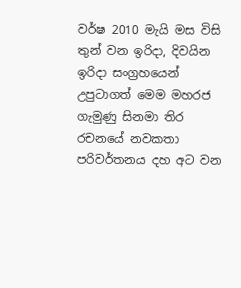වර්ෂ 2010 මැයි මස විසි තුන් වන ඉරිදා, දිවයින ඉරිදා සංග්‍රහයෙන් උපුටාගත් මෙම මහරජ ගැමුණු සිනමා තිර රචනයේ නවකතා පරිවර්තනය දහ අට වන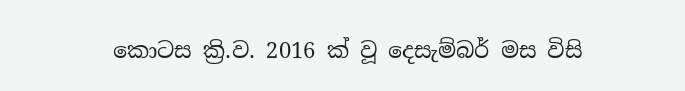කොටස ක්‍රි.ව. 2016 ක් වූ දෙසැම්බර් මස විසි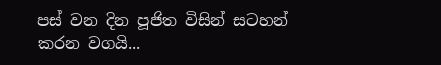පස් වන දින පූජිත විසින් සටහන් කරන වගයි...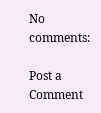No comments:

Post a Comment